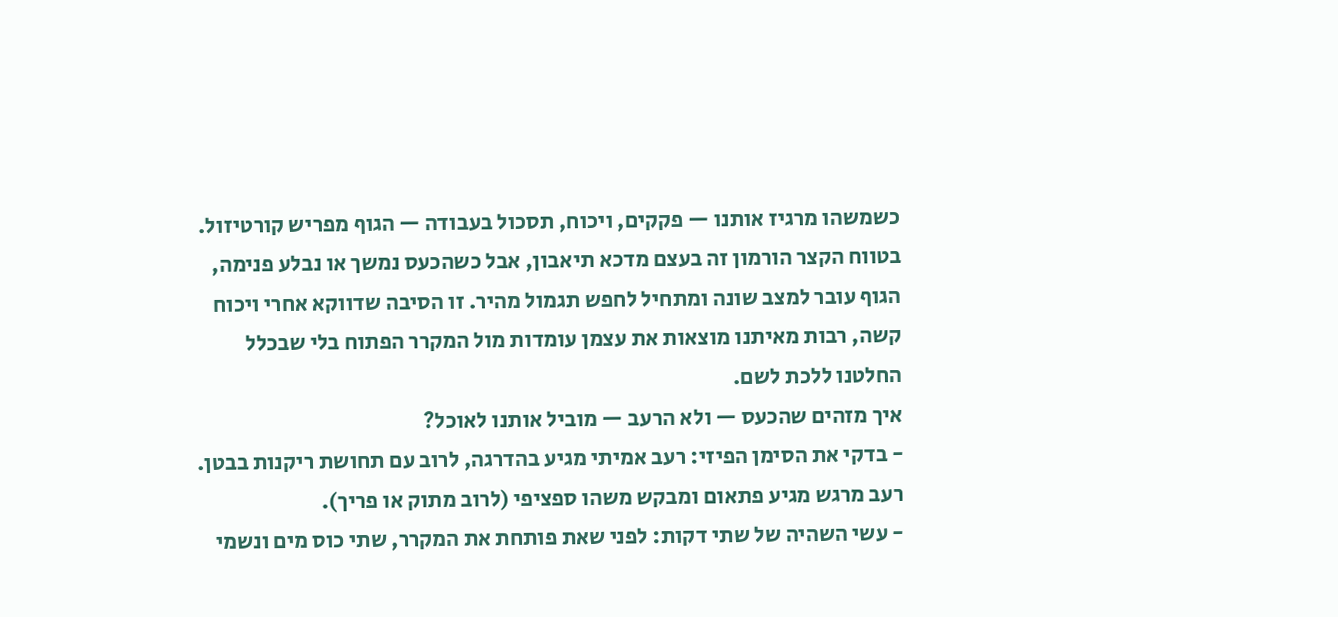כשמשהו מרגיז אותנו — פקקים, ויכוח, תסכול בעבודה — הגוף מפריש קורטיזול. בטווח הקצר הורמון זה בעצם מדכא תיאבון, אבל כשהכעס נמשך או נבלע פנימה, הגוף עובר למצב שונה ומתחיל לחפש תגמול מהיר. זו הסיבה שדווקא אחרי ויכוח קשה, רבות מאיתנו מוצאות את עצמן עומדות מול המקרר הפתוח בלי שבכלל החלטנו ללכת לשם.
איך מזהים שהכעס — ולא הרעב — מוביל אותנו לאוכל?
- בדקי את הסימן הפיזי: רעב אמיתי מגיע בהדרגה, לרוב עם תחושת ריקנות בבטן. רעב מרגש מגיע פתאום ומבקש משהו ספציפי (לרוב מתוק או פריך).
- עשי השהיה של שתי דקות: לפני שאת פותחת את המקרר, שתי כוס מים ונשמי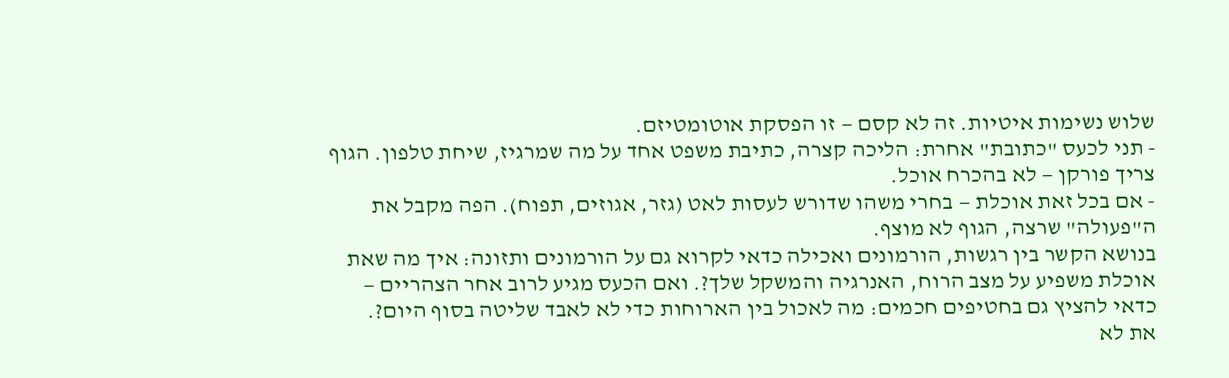שלוש נשימות איטיות. זה לא קסם — זו הפסקת אוטומטיזם.
- תני לכעס "כתובת" אחרת: הליכה קצרה, כתיבת משפט אחד על מה שמרגיז, שיחת טלפון. הגוף צריך פורקן — לא בהכרח אוכל.
- אם בכל זאת אוכלת — בחרי משהו שדורש לעסות לאט (גזר, אגוזים, תפוח). הפה מקבל את ה"פעולה" שרצה, הגוף לא מוצף.
בנושא הקשר בין רגשות, הורמונים ואכילה כדאי לקרוא גם על הורמונים ותזונה: איך מה שאת אוכלת משפיע על מצב הרוח, האנרגיה והמשקל שלך?. ואם הכעס מגיע לרוב אחר הצהריים — כדאי להציץ גם בחטיפים חכמים: מה לאכול בין הארוחות כדי לא לאבד שליטה בסוף היום?.
את לא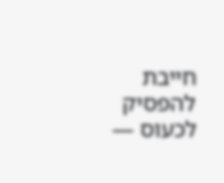חייבת להפסיק לכעוס —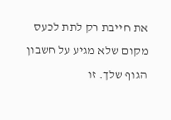את חייבת רק לתת לכעס מקום שלא מגיע על חשבון הגוף שלך. זו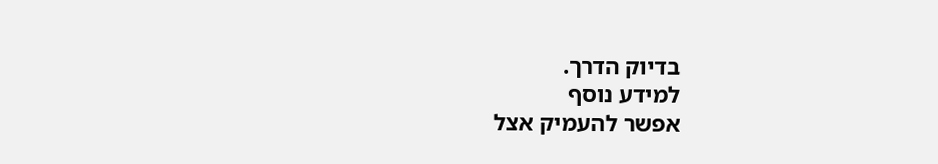בדיוק הדרך.
למידע נוסף
אפשר להעמיק אצל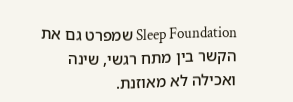Sleep Foundation שמפרט גם את הקשר בין מתח רגשי, שינה ואכילה לא מאוזנת.